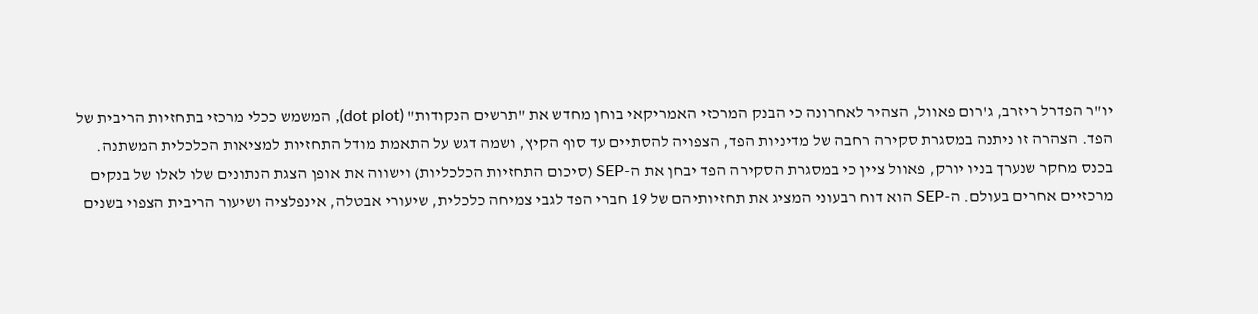יו"ר הפדרל ריזרב, ג'רום פאוול, הצהיר לאחרונה כי הבנק המרכזי האמריקאי בוחן מחדש את "תרשים הנקודות" (dot plot), המשמש ככלי מרכזי בתחזיות הריבית של הפד. הצהרה זו ניתנה במסגרת סקירה רחבה של מדיניות הפד, הצפויה להסתיים עד סוף הקיץ, ושמה דגש על התאמת מודל התחזיות למציאות הכלכלית המשתנה.
בכנס מחקר שנערך בניו יורק, פאוול ציין כי במסגרת הסקירה הפד יבחן את ה-SEP (סיכום התחזיות הכלכליות) וישווה את אופן הצגת הנתונים שלו לאלו של בנקים מרכזיים אחרים בעולם. ה-SEP הוא דוח רבעוני המציג את תחזיותיהם של 19 חברי הפד לגבי צמיחה כלכלית, שיעורי אבטלה, אינפלציה ושיעור הריבית הצפוי בשנים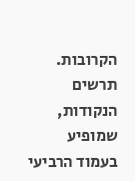הקרובות.
תרשים הנקודות, שמופיע בעמוד הרביעי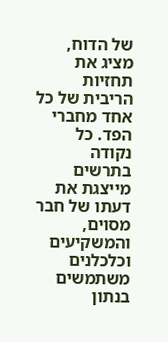של הדוח, מציג את תחזיות הריבית של כל אחד מחברי הפד. כל נקודה בתרשים מייצגת את דעתו של חבר מסוים, והמשקיעים וכלכלנים משתמשים בנתון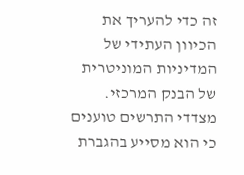זה כדי להעריך את הכיוון העתידי של המדיניות המוניטרית של הבנק המרכזי. מצדדי התרשים טוענים כי הוא מסייע בהגברת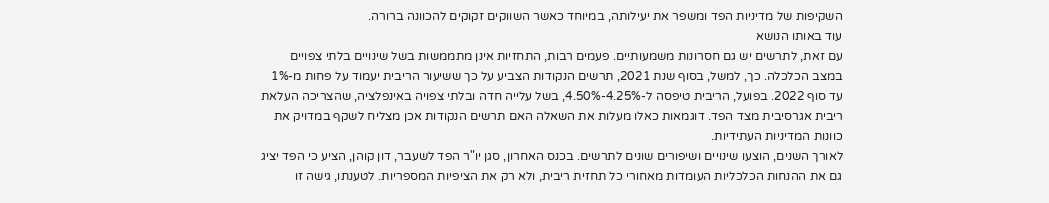השקיפות של מדיניות הפד ומשפר את יעילותה, במיוחד כאשר השווקים זקוקים להכוונה ברורה.
עוד באותו הנושא
עם זאת, לתרשים יש גם חסרונות משמעותיים. פעמים רבות, התחזיות אינן מתממשות בשל שינויים בלתי צפויים במצב הכלכלה. כך, למשל, בסוף שנת 2021, תרשים הנקודות הצביע על כך ששיעור הריבית יעמוד על פחות מ-1% עד סוף 2022. בפועל, הריבית טיפסה ל-4.25%-4.50%, בשל עלייה חדה ובלתי צפויה באינפלציה, שהצריכה העלאת ריבית אגרסיבית מצד הפד. דוגמאות כאלו מעלות את השאלה האם תרשים הנקודות אכן מצליח לשקף במדויק את כוונות המדיניות העתידיות.
לאורך השנים, הוצעו שינויים ושיפורים שונים לתרשים. בכנס האחרון, סגן יו"ר הפד לשעבר, דון קוהן, הציע כי הפד יציג גם את ההנחות הכלכליות העומדות מאחורי כל תחזית ריבית, ולא רק את הציפיות המספריות. לטענתו, גישה זו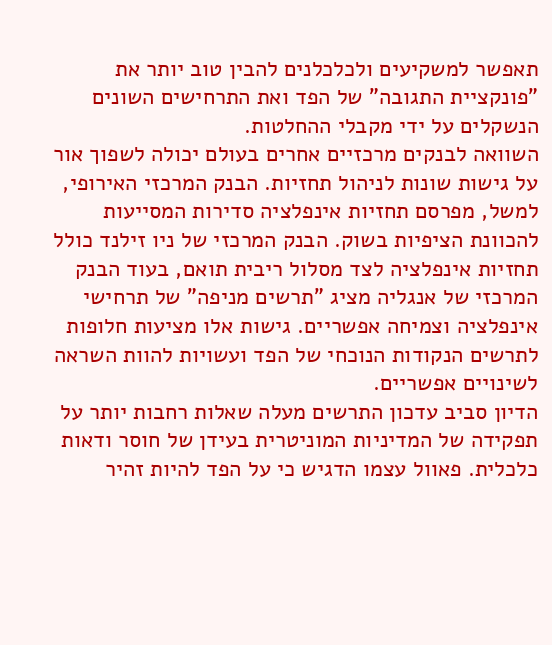תאפשר למשקיעים ולכלכלנים להבין טוב יותר את "פונקציית התגובה" של הפד ואת התרחישים השונים הנשקלים על ידי מקבלי ההחלטות.
השוואה לבנקים מרכזיים אחרים בעולם יכולה לשפוך אור על גישות שונות לניהול תחזיות. הבנק המרכזי האירופי, למשל, מפרסם תחזיות אינפלציה סדירות המסייעות להכוונת הציפיות בשוק. הבנק המרכזי של ניו זילנד כולל תחזיות אינפלציה לצד מסלול ריבית תואם, בעוד הבנק המרכזי של אנגליה מציג "תרשים מניפה" של תרחישי אינפלציה וצמיחה אפשריים. גישות אלו מציעות חלופות לתרשים הנקודות הנוכחי של הפד ועשויות להוות השראה לשינויים אפשריים.
הדיון סביב עדכון התרשים מעלה שאלות רחבות יותר על תפקידה של המדיניות המוניטרית בעידן של חוסר ודאות כלכלית. פאוול עצמו הדגיש כי על הפד להיות זהיר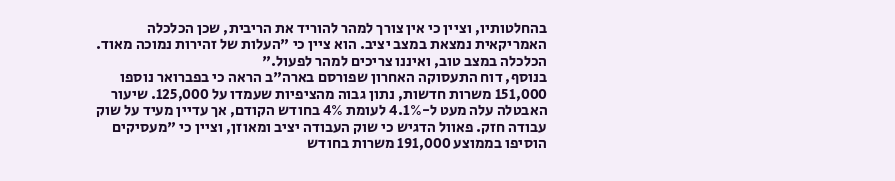בהחלטותיו, וציין כי אין צורך למהר להוריד את הריבית, שכן הכלכלה האמריקאית נמצאת במצב יציב. הוא ציין כי "העלות של זהירות נמוכה מאוד. הכלכלה במצב טוב, ואיננו צריכים למהר לפעול."
בנוסף, דוח התעסוקה האחרון שפורסם בארה"ב הראה כי בפברואר נוספו 151,000 משרות חדשות, נתון גבוה מהציפיות שעמדו על 125,000. שיעור האבטלה עלה מעט ל-4.1% לעומת 4% בחודש הקודם, אך עדיין מעיד על שוק עבודה חזק. פאוול הדגיש כי שוק העבודה יציב ומאוזן, וציין כי "מעסיקים הוסיפו בממוצע 191,000 משרות בחודש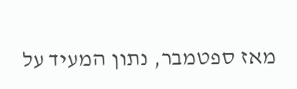מאז ספטמבר, נתון המעיד על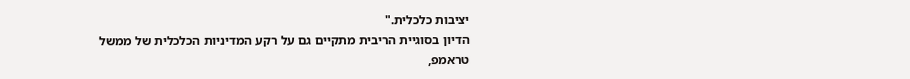יציבות כלכלית."
הדיון בסוגיית הריבית מתקיים גם על רקע המדיניות הכלכלית של ממשל טראמפ,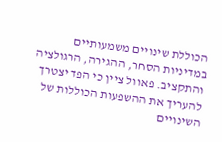הכוללת שינויים משמעותיים במדיניות הסחר, ההגירה, הרגולציה והתקציב. פאוול ציין כי הפד יצטרך להעריך את ההשפעות הכוללות של השינויים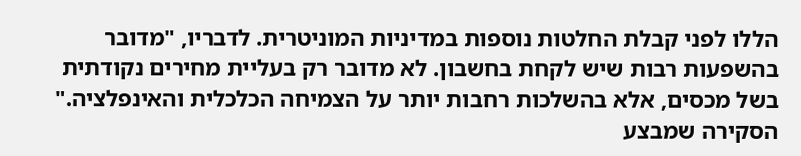הללו לפני קבלת החלטות נוספות במדיניות המוניטרית. לדבריו, "מדובר בהשפעות רבות שיש לקחת בחשבון. לא מדובר רק בעליית מחירים נקודתית בשל מכסים, אלא בהשלכות רחבות יותר על הצמיחה הכלכלית והאינפלציה."
הסקירה שמבצע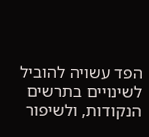הפד עשויה להוביל לשינויים בתרשים הנקודות, ולשיפור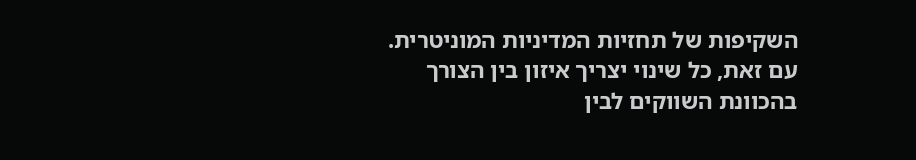השקיפות של תחזיות המדיניות המוניטרית. עם זאת, כל שינוי יצריך איזון בין הצורך בהכוונת השווקים לבין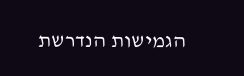הגמישות הנדרשת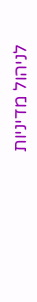לניהול מדיניות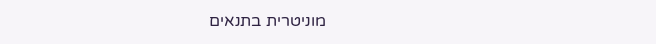מוניטרית בתנאים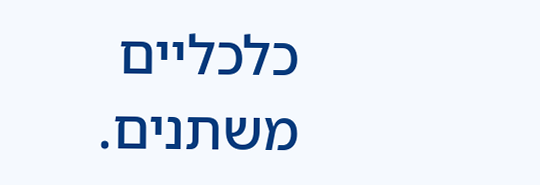כלכליים משתנים.